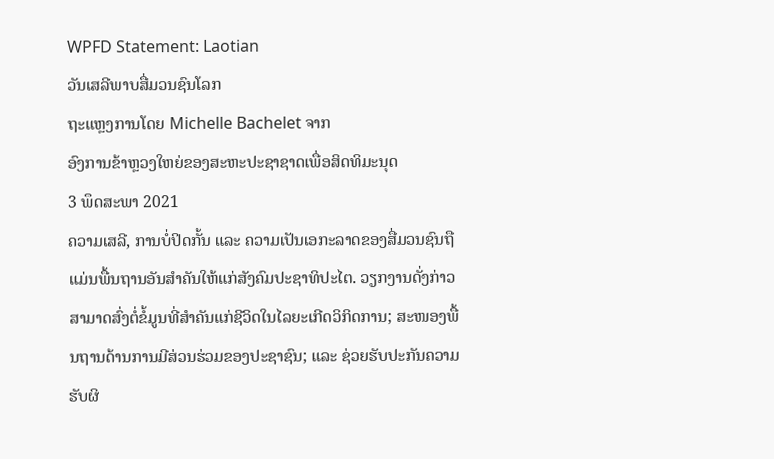WPFD Statement: Laotian
ວັນເສລີພາບສື່ມວນຊົນໂລກ
ຖະແຫຼງການໂດຍ Michelle Bachelet ຈາກ
ອົງການຂ້າຫຼວງໃຫຍ່ຂອງສະຫະປະຊາຊາດເພື່ອສິດທິມະນຸດ
3 ພຶດສະພາ 2021
ຄວາມເສລີ, ການບໍ່ປິດກັ້ນ ແລະ ຄວາມເປັນເອກະລາດຂອງສື່ມວນຊົນຖືແມ່ນພື້ນຖານອັນສຳຄັນໃຫ້ແກ່ສັງຄົມປະຊາທິປະໄຕ. ວຽກງານດັ່ງກ່າວສາມາດສົ່ງຕໍ່ຂໍ້ມູນທີ່ສຳຄັນແກ່ຊີວິດໃນໄລຍະເກີດວິກິດການ; ສະໜອງພື້ນຖານດ້ານການມີສ່ວນຮ່ວມຂອງປະຊາຊົນ; ແລະ ຊ່ວຍຮັບປະກັນຄວາມຮັບຜິ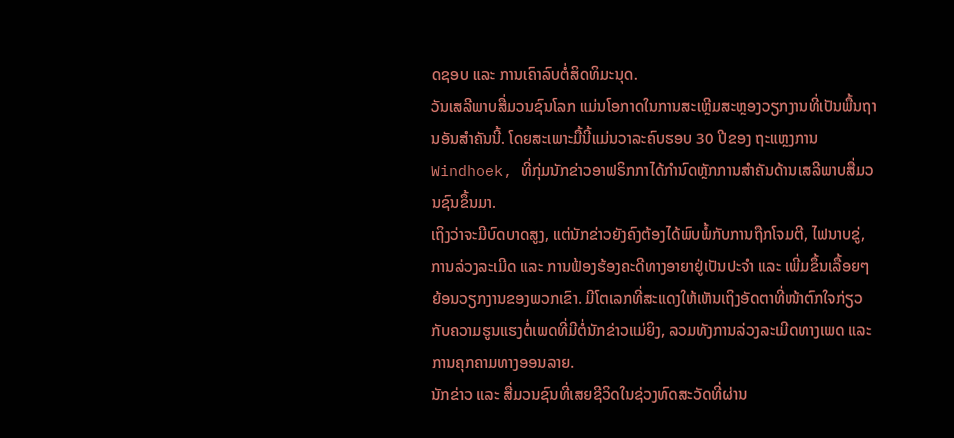ດຊອບ ແລະ ການເຄົາລົບຕໍ່ສິດທິມະນຸດ.
ວັນເສລີພາບສື່ມວນຊົນໂລກ ແມ່ນໂອກາດໃນການສະເຫຼີມສະຫຼອງວຽກງານທີ່ເປັນພື້ນຖານອັນສຳຄັນນີ້. ໂດຍສະເພາະມື້ນີ້ແມ່ນວາລະຄົບຮອບ 30 ປີຂອງ ຖະແຫຼງການ Windhoek, ທີ່ກຸ່ມນັກຂ່າວອາຟຣິກກາໄດ້ກຳນົດຫຼັກການສຳຄັນດ້ານເສລີພາບສື່ມວນຊົນຂຶ້ນມາ.
ເຖິງວ່າຈະມີບົດບາດສູງ, ແຕ່ນັກຂ່າວຍັງຄົງຕ້ອງໄດ້ພົບພໍ້ກັບການຖືກໂຈມຕີ, ໄຟນາບຂູ່, ການລ່ວງລະເມີດ ແລະ ການຟ້ອງຮ້ອງຄະດີທາງອາຍາຢູ່ເປັນປະຈຳ ແລະ ເພີ່ມຂຶ້ນເລື້ອຍໆ ຍ້ອນວຽກງານຂອງພວກເຂົາ. ມີໂຕເລກທີ່ສະແດງໃຫ້ເຫັນເຖິງອັດຕາທີ່ໜ້າຕົກໃຈກ່ຽວກັບຄວາມຮູນແຮງຕໍ່ເພດທີ່ມີຕໍ່ນັກຂ່າວແມ່ຍິງ, ລວມທັງການລ່ວງລະເມີດທາງເພດ ແລະ ການຄຸກຄາມທາງອອນລາຍ.
ນັກຂ່າວ ແລະ ສື່ມວນຊົນທີ່ເສຍຊີວິດໃນຊ່ວງທົດສະວັດທີ່ຜ່ານ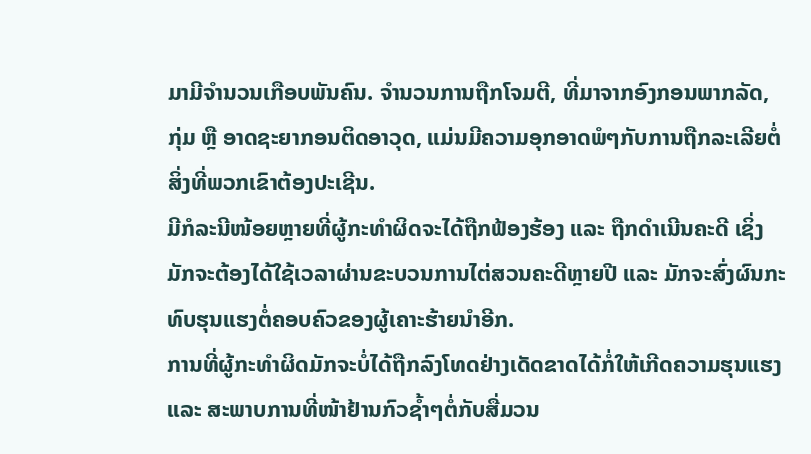ມາມີຈຳນວນເກືອບພັນຄົນ. ຈຳນວນການຖືກໂຈມຕີ, ທີ່ມາຈາກອົງກອນພາກລັດ, ກຸ່ມ ຫຼື ອາດຊະຍາກອນຕິດອາວຸດ, ແມ່ນມີຄວາມອຸກອາດພໍໆກັບການຖືກລະເລີຍຕໍ່ສິ່ງທີ່ພວກເຂົາຕ້ອງປະເຊີນ.
ມີກໍລະນີໜ້ອຍຫຼາຍທີ່ຜູ້ກະທຳຜິດຈະໄດ້ຖືກຟ້ອງຮ້ອງ ແລະ ຖືກດຳເນີນຄະດີ ເຊິ່ງມັກຈະຕ້ອງໄດ້ໃຊ້ເວລາຜ່ານຂະບວນການໄຕ່ສວນຄະດີຫຼາຍປີ ແລະ ມັກຈະສົ່ງຜົນກະທົບຮຸນແຮງຕໍ່ຄອບຄົວຂອງຜູ້ເຄາະຮ້າຍນຳອີກ.
ການທີ່ຜູ້ກະທຳຜິດມັກຈະບໍ່ໄດ້ຖືກລົງໂທດຢ່າງເດັດຂາດໄດ້ກໍ່ໃຫ້ເກີດຄວາມຮຸນແຮງ ແລະ ສະພາບການທີ່ໜ້າຢ້ານກົວຊ້ຳໆຕໍ່ກັບສື່ມວນ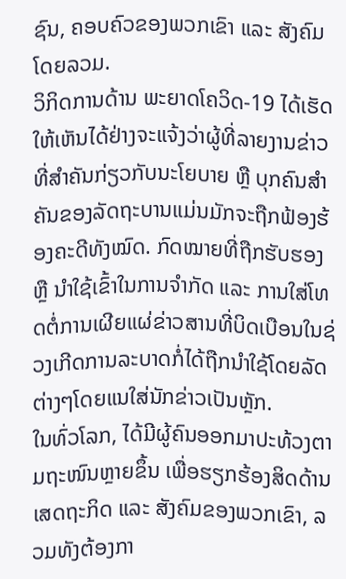ຊົນ, ຄອບຄົວຂອງພວກເຂົາ ແລະ ສັງຄົມໂດຍລວມ.
ວິກິດການດ້ານ ພະຍາດໂຄວິດ-19 ໄດ້ເຮັດໃຫ້ເຫັນໄດ້ຢ່າງຈະແຈ້ງວ່າຜູ້ທີ່ລາຍງານຂ່າວທີ່ສຳຄັນກ່ຽວກັບນະໂຍບາຍ ຫຼື ບຸກຄົນສຳຄັນຂອງລັດຖະບານແມ່ນມັກຈະຖືກຟ້ອງຮ້ອງຄະດີທັງໝົດ. ກົດໝາຍທີ່ຖືກຮັບຮອງ ຫຼື ນຳໃຊ້ເຂົ້າໃນການຈຳກັດ ແລະ ການໃສ່ໂທດຕໍ່ການເຜີຍແຜ່ຂ່າວສານທີ່ບິດເບືອນໃນຊ່ວງເກີດການລະບາດກໍ່ໄດ້ຖືກນຳໃຊ້ໂດຍລັດຕ່າງໆໂດຍແນໃສ່ນັກຂ່າວເປັນຫຼັກ.
ໃນທົ່ວໂລກ, ໄດ້ມີຜູ້ຄົນອອກມາປະທ້ວງຕາມຖະໜົນຫຼາຍຂຶ້ນ ເພື່ອຮຽກຮ້ອງສິດດ້ານເສດຖະກິດ ແລະ ສັງຄົມຂອງພວກເຂົາ, ລວມທັງຕ້ອງກາ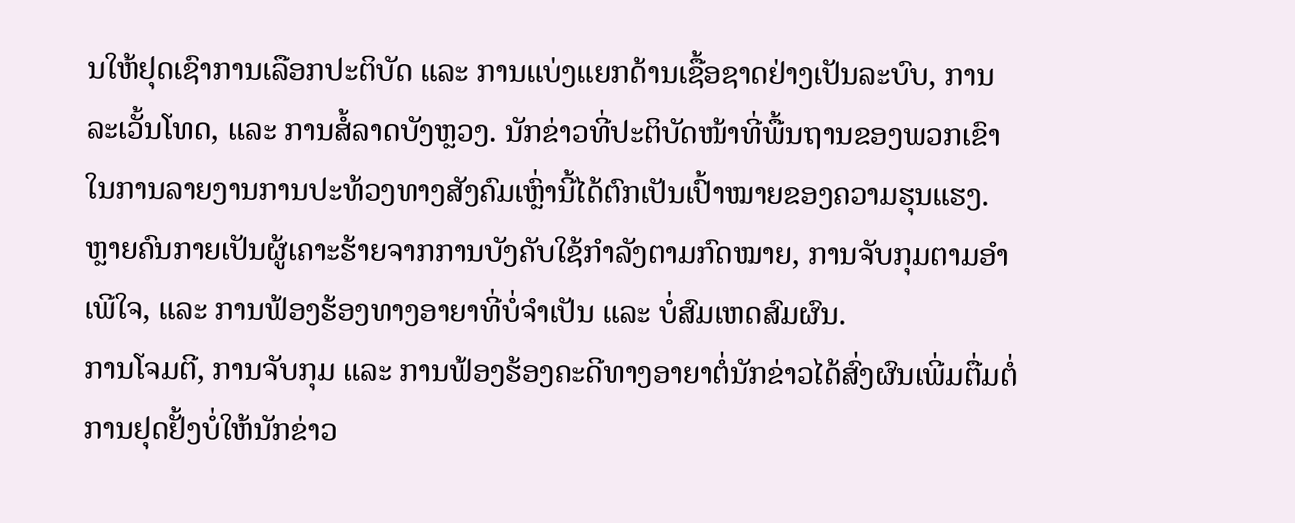ນໃຫ້ຢຸດເຊົາການເລືອກປະຕິບັດ ແລະ ການແບ່ງແຍກດ້ານເຊື້ອຊາດຢ່າງເປັນລະບົບ, ການລະເວັ້ນໂທດ, ແລະ ການສໍ້ລາດບັງຫຼວງ. ນັກຂ່າວທີ່ປະຕິບັດໜ້າທີ່ພື້ນຖານຂອງພວກເຂົາໃນການລາຍງານການປະທ້ວງທາງສັງຄົມເຫຼົ່ານີ້ໄດ້ຕົກເປັນເປົ້າໝາຍຂອງຄວາມຮຸນແຮງ. ຫຼາຍຄົນກາຍເປັນຜູ້ເຄາະຮ້າຍຈາກການບັງຄັບໃຊ້ກຳລັງຕາມກົດໝາຍ, ການຈັບກຸມຕາມອຳເພີໃຈ, ແລະ ການຟ້ອງຮ້ອງທາງອາຍາທີ່ບໍ່ຈຳເປັນ ແລະ ບໍ່ສົມເຫດສົມຜົນ.
ການໂຈມຕີ, ການຈັບກຸມ ແລະ ການຟ້ອງຮ້ອງຄະດີທາງອາຍາຕໍ່ນັກຂ່າວໄດ້ສົ່ງຜົນເພີ່ມຕື່ມຕໍ່ການຢຸດຢັ້ງບໍ່ໃຫ້ນັກຂ່າວ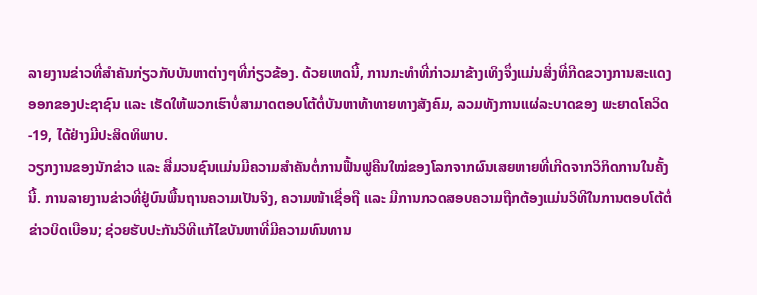ລາຍງານຂ່າວທີ່ສຳຄັນກ່ຽວກັບບັນຫາຕ່າງໆທີ່ກ່ຽວຂ້ອງ. ດ້ວຍເຫດນີ້, ການກະທຳທີ່ກ່າວມາຂ້າງເທິງຈຶ່ງແມ່ນສິ່ງທີ່ກີດຂວາງການສະແດງອອກຂອງປະຊາຊົນ ແລະ ເຮັດໃຫ້ພວກເຮົາບໍ່ສາມາດຕອບໂຕ້ຕໍ່ບັນຫາທ້າທາຍທາງສັງຄົມ, ລວມທັງການແຜ່ລະບາດຂອງ ພະຍາດໂຄວິດ-19, ໄດ້ຢ່າງມີປະສິດທິພາບ.
ວຽກງານຂອງນັກຂ່າວ ແລະ ສື່ມວນຊົນແມ່ນມີຄວາມສຳຄັນຕໍ່ການຟື້ນຟູຄືນໃໝ່ຂອງໂລກຈາກຜົນເສຍຫາຍທີ່ເກີດຈາກວິກິດການໃນຄັ້ງນີ້. ການລາຍງານຂ່າວທີ່ຢູ່ບົນພື້ນຖານຄວາມເປັນຈິງ, ຄວາມໜ້າເຊື່ອຖື ແລະ ມີການກວດສອບຄວາມຖືກຕ້ອງແມ່ນວິທີໃນການຕອບໂຕ້ຕໍ່ຂ່າວບິດເບືອນ; ຊ່ວຍຮັບປະກັນວິທີແກ້ໄຂບັນຫາທີ່ມີຄວາມທົນທານ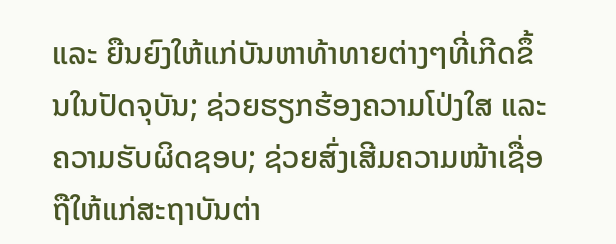ແລະ ຍືນຍົງໃຫ້ແກ່ບັນຫາທ້າທາຍຕ່າງໆທີ່ເກີດຂຶ້ນໃນປັດຈຸບັນ; ຊ່ວຍຮຽກຮ້ອງຄວາມໂປ່ງໃສ ແລະ ຄວາມຮັບຜິດຊອບ; ຊ່ວຍສົ່ງເສີມຄວາມໜ້າເຊື່ອຖືໃຫ້ແກ່ສະຖາບັນຕ່າ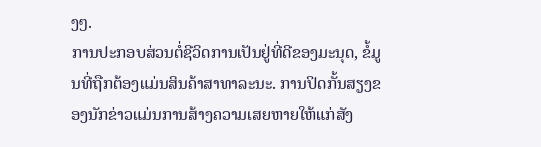ງໆ.
ການປະກອບສ່ວນຕໍ່ຊີວິດການເປັນຢູ່ທີ່ດີຂອງມະນຸດ, ຂໍ້ມູນທີ່ຖືກຕ້ອງແມ່ນສິນຄ້າສາທາລະນະ. ການປິດກັ້ນສຽງຂອງນັກຂ່າວແມ່ນການສ້າງຄວາມເສຍຫາຍໃຫ້ແກ່ສັງ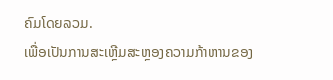ຄົມໂດຍລວມ.
ເພື່ອເປັນການສະເຫຼີມສະຫຼອງຄວາມກ້າຫານຂອງ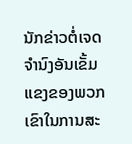ນັກຂ່າວຕໍ່ເຈດຈຳນົງອັນເຂັ້ມແຂງຂອງພວກເຂົາໃນການສະ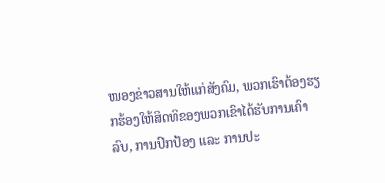ໜອງຂ່າວສານໃຫ້ແກ່ສັງຄົມ, ພວກເຮົາຕ້ອງຮຽກຮ້ອງໃຫ້ສິດທິຂອງພວກເຂົາໄດ້ຮັບການເຄົາລົບ, ການປົກປ້ອງ ແລະ ການປະ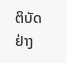ຕິບັດຢ່າງ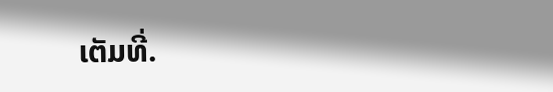ເຕັມທີ່.